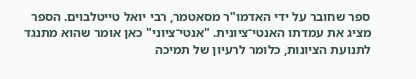ספר שחובר על ידי האדמו"ר מסאטמר, רבי יואל טייטלבוים. הספר מציג את עמדתו האנטי־ציונית. "אנטי־ציוני" כאן אומר שהוא מתנגד לתנועת הציונות, כלומר לרעיון של תמיכה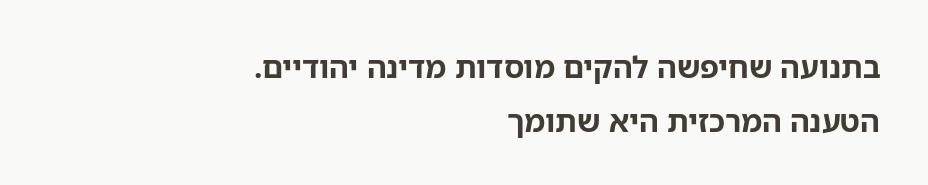בתנועה שחיפשה להקים מוסדות מדינה יהודיים.
הטענה המרכזית היא שתומך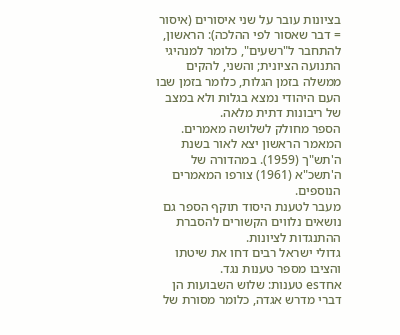בציונות עובר על שני איסורים (איסור = דבר שאסור לפי ההלכה): הראשון, להתחבר ל"רשעים", כלומר למנהיגי התנועה הציונית; והשני, להקים ממשלה בזמן הגלות, כלומר בזמן שבו העם היהודי נמצא בגלות ולא במצב של ריבונות דתית מלאה.
הספר מחולק לשלושה מאמרים. המאמר הראשון יצא לאור בשנת ה'תש"ך (1959). במהדורה של ה'תשכ"א (1961) צורפו המאמרים הנוספים.
מעבר לטענת היסוד תוקף הספר גם נושאים נלווים הקשורים להסברת ההתנגדות לציונות.
גדולי ישראל רבים דחו את שיטתו והציבו מספר טענות נגד.
אחדes טענות: שלוש השבועות הן דברי מדרש אגדה, כלומר מסורת של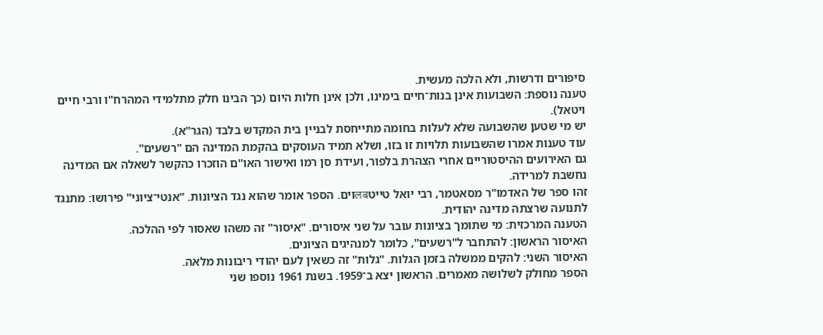סיפורים ודרשות, ולא הלכה מעשית.
טענה נוספת: השבועות אינן בנות־חיים בימינו, ולכן אינן חלות היום (כך הבינו חלק מתלמידי המהרח"ו ורבי חיים ויטאל).
יש מי שטען שהשבועה שלא לעלות בחומה מתייחסת לבניין בית המקדש בלבד (הגר"א).
עוד טענות אמרו שהשבועות תלויות זו בזו, ושלא תמיד העוסקים בהקמת המדינה הם "רשעים".
גם האירועים ההיסטוריים אחרי הצהרת בלפור, ועידת סן רמו ואישור האו"ם הוזכרו כהקשר לשאלה אם המדינה נחשבת למרידה.
זהו ספר של האדמו"ר מסאטמר, רבי יואל טייטलबוים. הספר אומר שהוא נגד הציונות. "אנטי־ציוני" פירושו: מתנגד לתנועה שרצתה מדינה יהודית.
הטענה המרכזית: מי שתומך בציונות עובר על שני איסורים. "איסור" זה משהו שאסור לפי ההלכה.
האיסור הראשון: להתחבר ל"רשעים", כלומר למנהיגים הציונים.
האיסור השני: להקים ממשלה בזמן הגלות. "גלות" זה כשאין לעם יהודי ריבונות מלאה.
הספר מחולק לשלושה מאמרים. הראשון יצא ב־1959. בשנת 1961 נוספו שני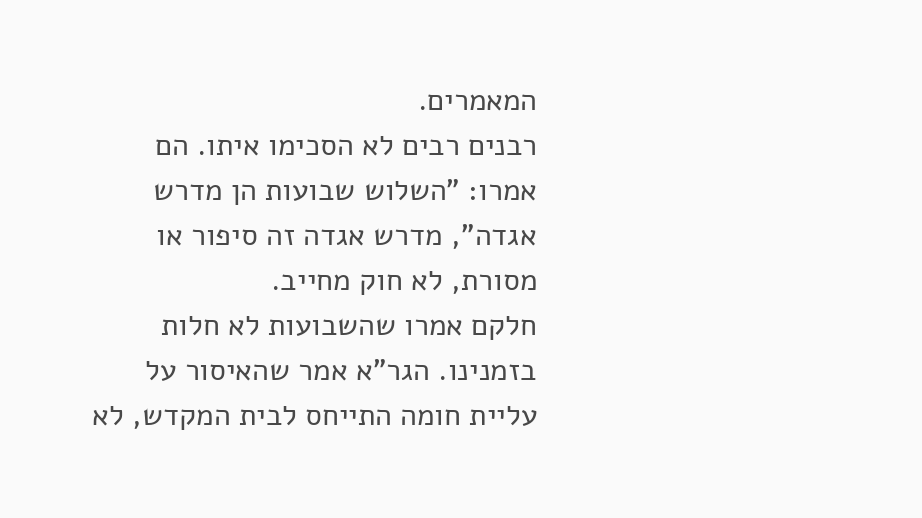המאמרים.
רבנים רבים לא הסכימו איתו. הם אמרו: "השלוש שבועות הן מדרש אגדה", מדרש אגדה זה סיפור או מסורת, לא חוק מחייב.
חלקם אמרו שהשבועות לא חלות בזמנינו. הגר"א אמר שהאיסור על עליית חומה התייחס לבית המקדש, לא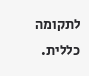לתקומה כללית.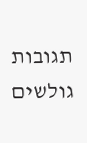תגובות גולשים